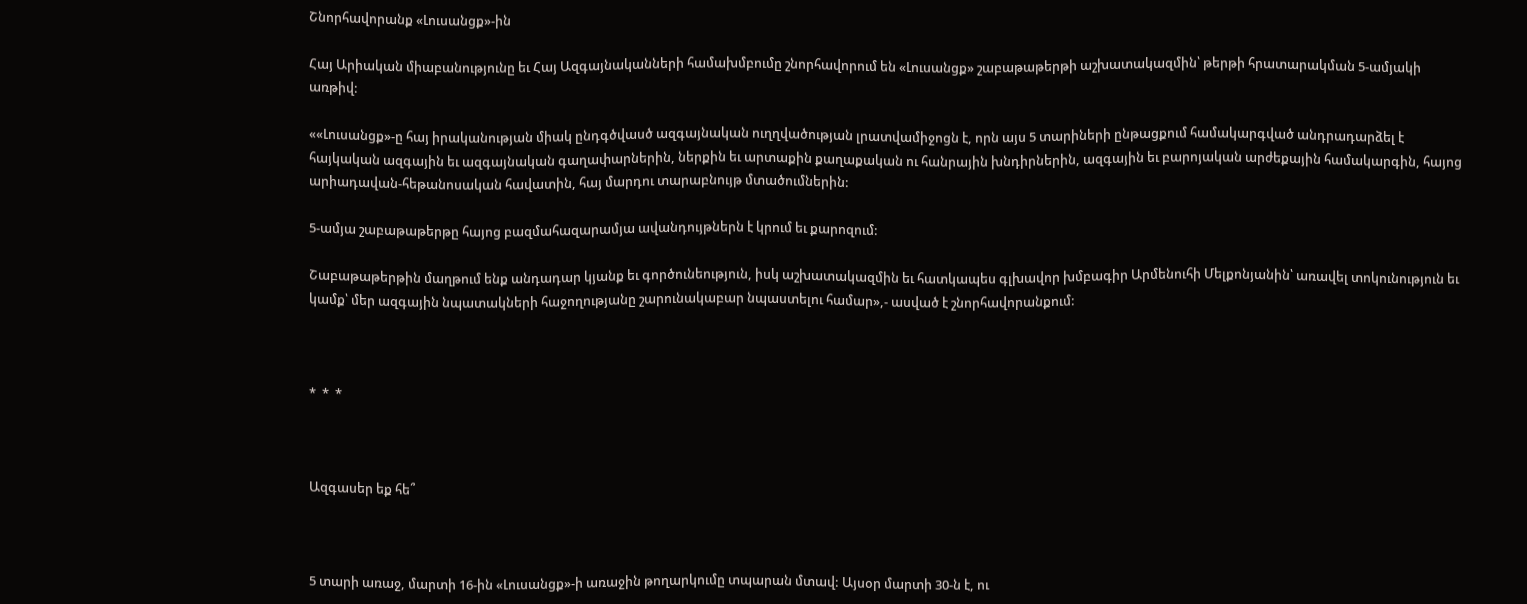Շնորհավորանք «Լուսանցք»-ին

Հայ Արիական միաբանությունը եւ Հայ Ազգայնականների համախմբումը շնորհավորում են «Լուսանցք» շաբաթաթերթի աշխատակազմին՝ թերթի հրատարակման 5-ամյակի առթիվ:

««Լուսանցք»-ը հայ իրականության միակ ընդգծվասծ ազգայնական ուղղվածության լրատվամիջոցն է, որն այս 5 տարիների ընթացքում համակարգված անդրադարձել է հայկական ազգային եւ ազգայնական գաղափարներին, ներքին եւ արտաքին քաղաքական ու հանրային խնդիրներին, ազգային եւ բարոյական արժեքային համակարգին, հայոց արիադավան-հեթանոսական հավատին, հայ մարդու տարաբնույթ մտածումներին:

5-ամյա շաբաթաթերթը հայոց բազմահազարամյա ավանդույթներն է կրում եւ քարոզում:

Շաբաթաթերթին մաղթում ենք անդադար կյանք եւ գործունեություն, իսկ աշխատակազմին եւ հատկապես գլխավոր խմբագիր Արմենուհի Մելքոնյանին՝ առավել տոկունություն եւ կամք՝ մեր ազգային նպատակների հաջողությանը շարունակաբար նպաստելու համար»,- ասված է շնորհավորանքում:



*  *  *



Ազգասեր եք հե՞



5 տարի առաջ, մարտի 16-ին «Լուսանցք»-ի առաջին թողարկումը տպարան մտավ: Այսօր մարտի 30-ն է, ու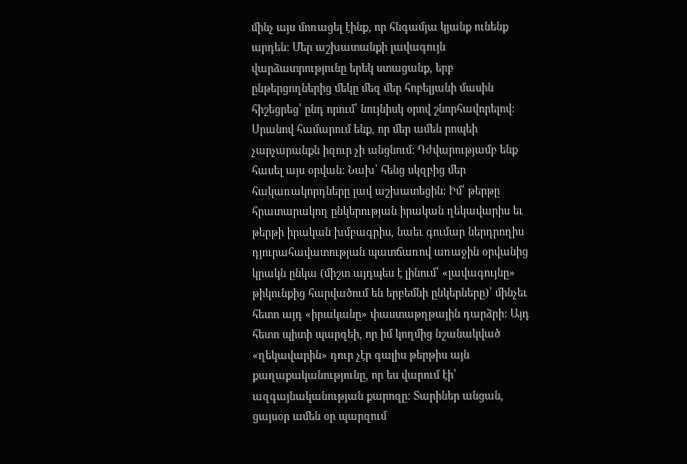մինչ այս մոռացել էինք, որ հնգամյա կյանք ունենք արդեն: Մեր աշխատանքի լավագույն վարձատրությունը երեկ ստացանք, երբ ընթերցողներից մեկը մեզ մեր հոբելյանի մասին հիշեցրեց՝ ընդ որում՝ նույնիսկ օրով շնորհավորելով: Սրանով համարում ենք, որ մեր ամեն րոպեի չարչարանքն իզուր չի անցնում: Դժվարությամբ ենք հասել այս օրվան: Նախ՝ հենց սկզբից մեր հակառակորդները լավ աշխատեցին: Իմ՝ թերթը հրատարակող ընկերության իրական ղեկավարիս եւ թերթի իրական խմբագրիս, նաեւ գումար ներդրողիս դյուրահավատության պատճառով առաջին օրվանից կրակն ընկա (միշտ այդպես է լինում՝ «լավագույնը» թիկունքից հարվածում են երբեմնի ընկերները)՝ մինչեւ հետո այդ «իրականը» փաստաթղթային դարձրի: Այդ հետո պիտի պարզեի, որ իմ կողմից նշանակված «ղեկավարին» դուր չէր գալիս թերթիս այն քաղաքականությունը, որ ես վարում էի՝ ազգայնականության քարոզը: Տարիներ անցան, ցայսօր ամեն օր պարզում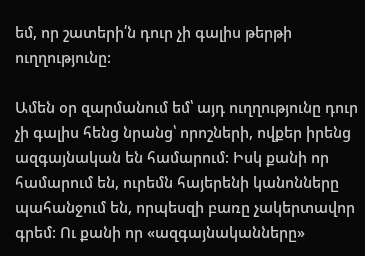եմ, որ շատերի՛ն դուր չի գալիս թերթի ուղղությունը:

Ամեն օր զարմանում եմ՝ այդ ուղղությունը դուր չի գալիս հենց նրանց՝ որոշների, ովքեր իրենց ազգայնական են համարում: Իսկ քանի որ համարում են, ուրեմն հայերենի կանոնները պահանջում են, որպեսզի բառը չակերտավոր գրեմ: Ու քանի որ «ազգայնականները»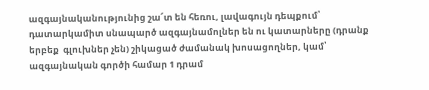ազգայնականությունից շա՜տ են հեռու, լավագույն դեպքում՝ դատարկամիտ սնապարծ ազգայնամոլներ են ու կատարները (դրանք երբեք  գլուխներ չեն) շիկացած ժամանակ խոսացողներ, կամ՝ ազգայնական գործի համար 1 դրամ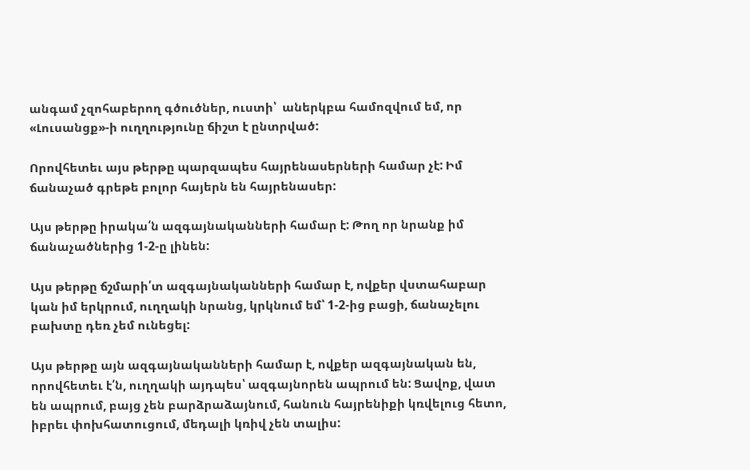անգամ չզոհաբերող գծուծներ, ուստի՝  աներկբա համոզվում եմ, որ «Լուսանցք»-ի ուղղությունը ճիշտ է ընտրված:

Որովհետեւ այս թերթը պարզապես հայրենասերների համար չէ: Իմ ճանաչած գրեթե բոլոր հայերն են հայրենասեր:

Այս թերթը իրակա՛ն ազգայնականների համար է: Թող որ նրանք իմ ճանաչածներից 1-2-ը լինեն:

Այս թերթը ճշմարի՛տ ազգայնականների համար է, ովքեր վստահաբար կան իմ երկրում, ուղղակի նրանց, կրկնում եմ՝ 1-2-ից բացի, ճանաչելու բախտը դեռ չեմ ունեցել:

Այս թերթը այն ազգայնականների համար է, ովքեր ազգայնական են, որովհետեւ է՛ն, ուղղակի այդպես՝ ազգայնորեն ապրում են: Ցավոք, վատ են ապրում, բայց չեն բարձրաձայնում, հանուն հայրենիքի կռվելուց հետո, իբրեւ փոխհատուցում, մեդալի կռիվ չեն տալիս: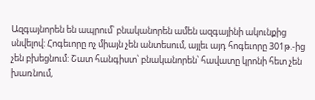Ազգայնորեն են ապրում՝ բնականորեն ամեն ազգայինի ակունքից սնվելով: Հոգեւորը ոչ միայն չեն անտեսում, այլեւ այդ հոգեւորը 301թ.-ից չեն բխեցնում: Շատ հանգիստ՝ բնականորեն՝ հավատը կրոնի հետ չեն խառնում,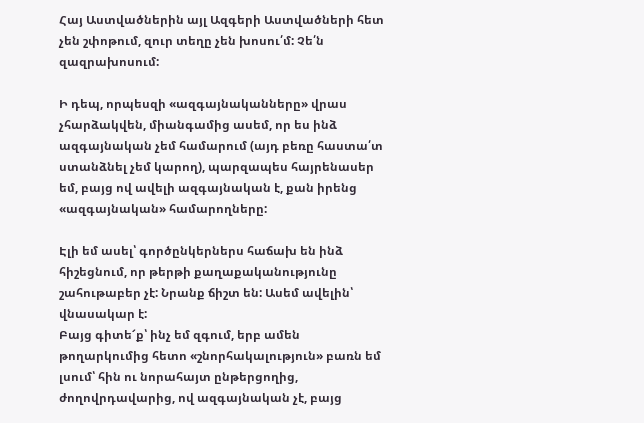Հայ Աստվածներին այլ Ազգերի Աստվածների հետ չեն շփոթում, զուր տեղը չեն խոսու՛մ: Չե՛ն զազրախոսում:

Ի դեպ, որպեսզի «ազգայնականները» վրաս չհարձակվեն, միանգամից ասեմ, որ ես ինձ ազգայնական չեմ համարում (այդ բեռը հաստա՛տ ստանձնել չեմ կարող), պարզապես հայրենասեր եմ, բայց ով ավելի ազգայնական է, քան իրենց «ազգայնական» համարողները:

Էլի եմ ասել՝ գործընկերներս հաճախ են ինձ հիշեցնում, որ թերթի քաղաքականությունը շահութաբեր չէ: Նրանք ճիշտ են: Ասեմ ավելին՝ վնասակար է:
Բայց գիտե՜ք՝ ինչ եմ զգում, երբ ամեն թողարկումից հետո «շնորհակալություն» բառն եմ լսում՝ հին ու նորահայտ ընթերցողից, ժողովրդավարից, ով ազգայնական չէ, բայց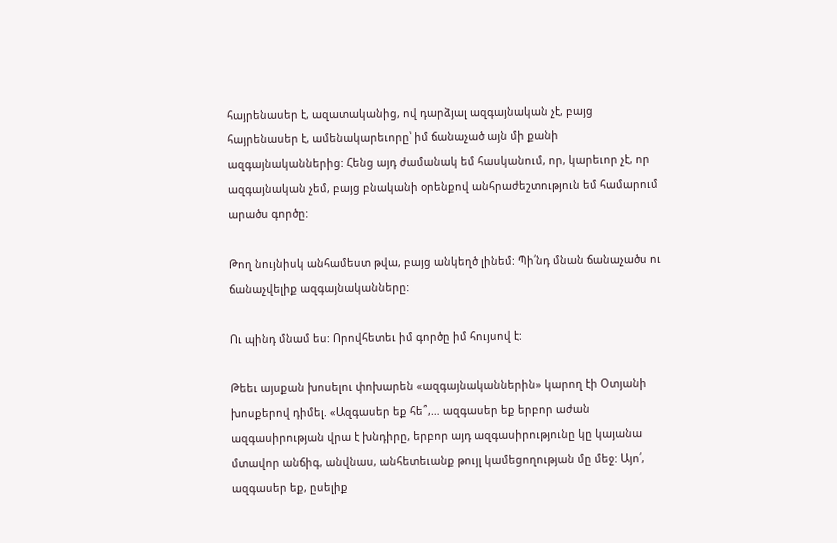հայրենասեր է, ազատականից, ով դարձյալ ազգայնական չէ, բայց հայրենասեր է, ամենակարեւորը՝ իմ ճանաչած այն մի քանի ազգայնականներից: Հենց այդ ժամանակ եմ հասկանում, որ, կարեւոր չէ, որ ազգայնական չեմ, բայց բնականի օրենքով անհրաժեշտություն եմ համարում արածս գործը:

Թող նույնիսկ անհամեստ թվա, բայց անկեղծ լինեմ: Պի՛նդ մնան ճանաչածս ու ճանաչվելիք ազգայնականները:

Ու պինդ մնամ ես: Որովհետեւ իմ գործը իմ հույսով է:

Թեեւ այսքան խոսելու փոխարեն «ազգայնականներին» կարող էի Օտյանի խոսքերով դիմել. «Ազգասեր եք հե՞,… ազգասեր եք երբոր աժան ազգասիրության վրա է խնդիրը, երբոր այդ ազգասիրությունը կը կայանա մտավոր անճիգ, անվնաս, անհետեւանք թույլ կամեցողության մը մեջ: Այո՛, ազգասեր եք, ըսելիք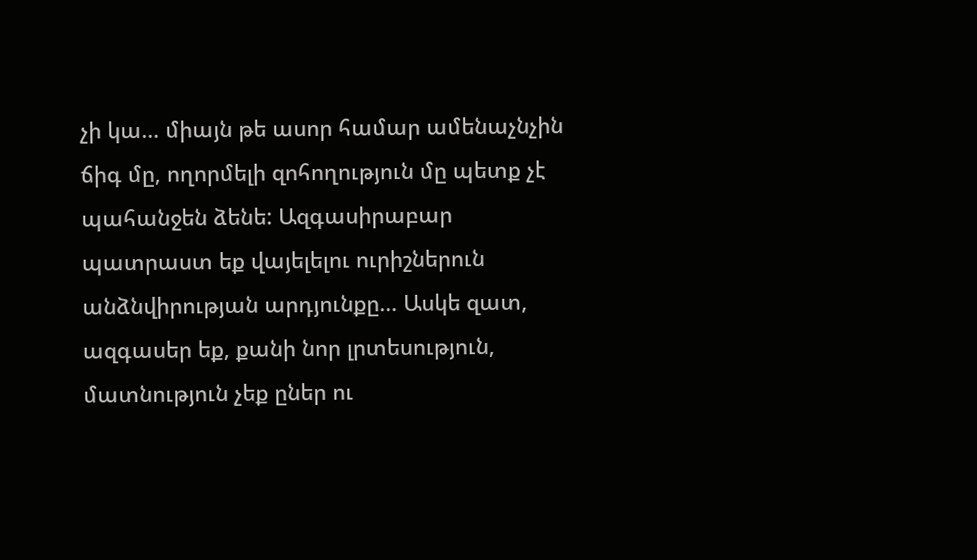չի կա… միայն թե ասոր համար ամենաչնչին ճիգ մը, ողորմելի զոհողություն մը պետք չէ պահանջեն ձենե: Ազգասիրաբար պատրաստ եք վայելելու ուրիշներուն անձնվիրության արդյունքը… Ասկե զատ, ազգասեր եք, քանի նոր լրտեսություն, մատնություն չեք ըներ ու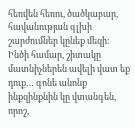հեռվեն հեռու, ծածկաբար, հավանության գլխի շարժումներ կընեք մեզի: Ինծի համար, շիտակը մատնիչներեն ավելի վատ եք դուք… գոնե անոնք ինքզինքնին կը վտանգեն, որոշ,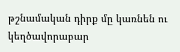թշնամական դիրք մը կառնեն ու կեղծավորաբար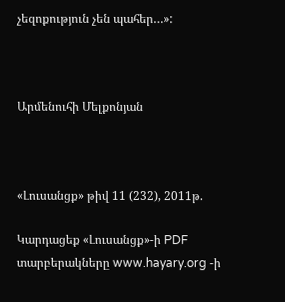չեզոքություն չեն պահեր…»:



Արմենուհի Մելքոնյան



«Լուսանցք» թիվ 11 (232), 2011թ.

Կարդացեք «Լուսանցք»-ի PDF տարբերակները www.hayary.org -ի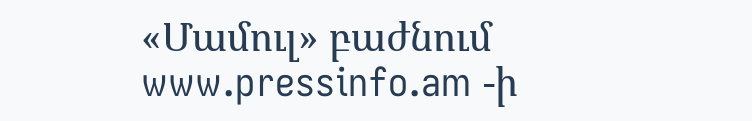«Մամուլ» բաժնում www.pressinfo.am -ի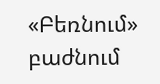«Բեռնում» բաժնում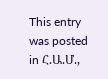This entry was posted in Հ.Ա.Մ.,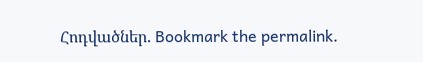Հոդվածներ. Bookmark the permalink.